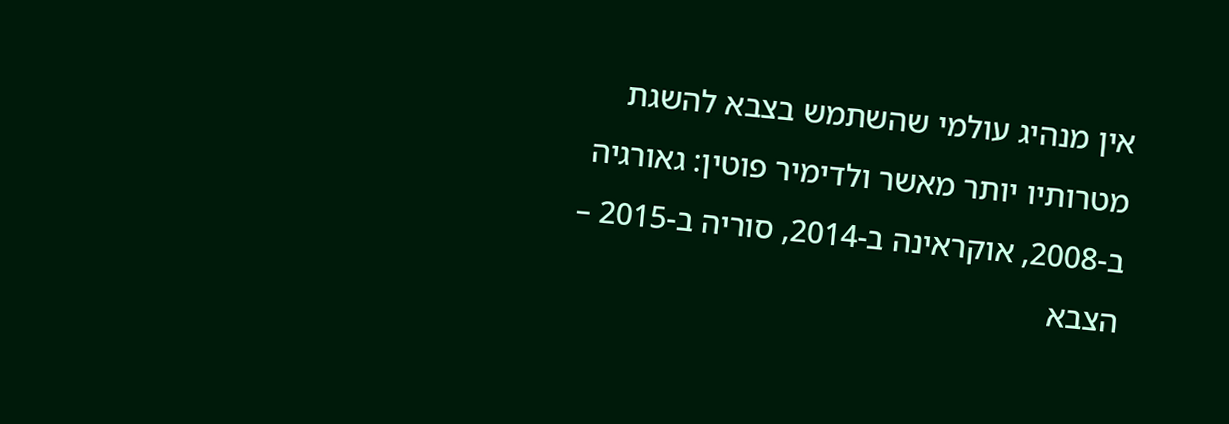אין מנהיג עולמי שהשתמש בצבא להשגת מטרותיו יותר מאשר ולדימיר פוטין: גאורגיה ב-2008, אוקראינה ב-2014, סוריה ב-2015 – הצבא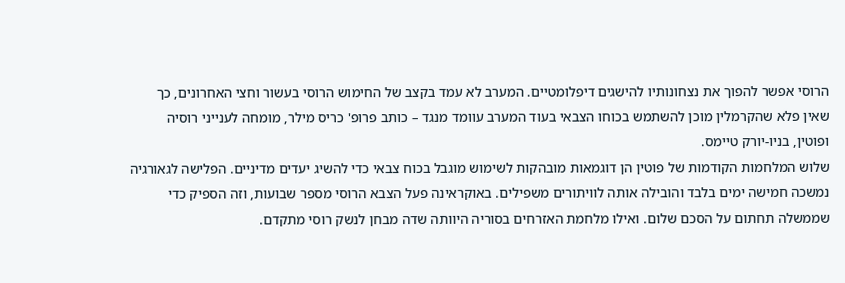הרוסי אפשר להפוך את נצחונותיו להישגים דיפלומטיים. המערב לא עמד בקצב של החימוש הרוסי בעשור וחצי האחרונים, כך שאין פלא שהקרמלין מוכן להשתמש בכוחו הצבאי בעוד המערב עוומד מנגד – כותב פרופ' כריס מילר, מומחה לענייני רוסיה ופוטין, בניו-יורק טיימס.
שלוש המלחמות הקודמות של פוטין הן דוגמאות מובהקות לשימוש מוגבל בכוח צבאי כדי להשיג יעדים מדיניים. הפלישה לגאורגיה נמשכה חמישה ימים בלבד והובילה אותה לוויתורים משפילים. באוקראינה פעל הצבא הרוסי מספר שבועות, וזה הספיק כדי שממשלה תחתום על הסכם שלום. ואילו מלחמת האזרחים בסוריה היוותה שדה מבחן לנשק רוסי מתקדם.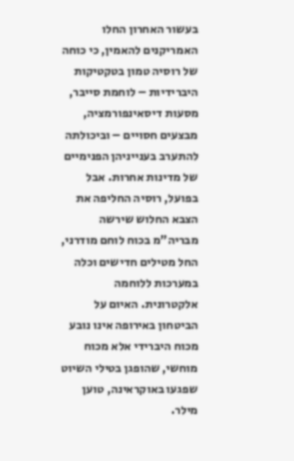בעשור האחרון החלו האמריקנים להאמין, כי כוחה של רוסיה טמון בטקטיקות היברידיות – לוחמת סייבר, מסעות דיסאינפורמציה, מבצעים חסויים – וביכולתה להתערב בענייניהן הפנימיים של מדינות אחרות. אבל בפועל, רוסיה החליפה את הצבא החלוש שירשה מבריה"מ בכוח לוחם מודרני, החל מטילים חדישים וכלה במערכות ללוחמה אלקטרונית. האיום על הביטחון באירופה אינו נובע מכוח היברידי אלא מכוח מוחשי, שהופגן בטילי השיוט שפגעו באוקראינה, טוען מילר.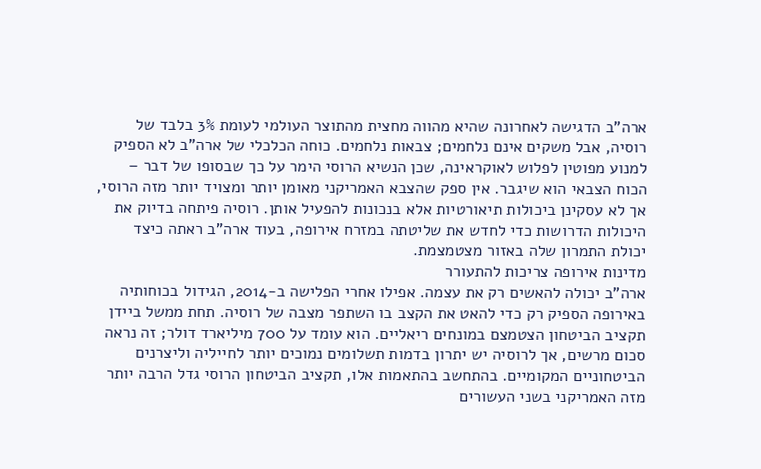ארה"ב הדגישה לאחרונה שהיא מהווה מחצית מהתוצר העולמי לעומת 3% בלבד של רוסיה, אבל משקים אינם נלחמים; צבאות נלחמים. כוחה הכלכלי של ארה"ב לא הספיק למנוע מפוטין לפלוש לאוקראינה, שכן הנשיא הרוסי הימר על כך שבסופו של דבר – הכוח הצבאי הוא שיגבר. אין ספק שהצבא האמריקני מאומן יותר ומצויד יותר מזה הרוסי, אך לא עסקינן ביכולות תיאורטיות אלא בנכונות להפעיל אותן. רוסיה פיתחה בדיוק את היכולות הדרושות כדי לחדש את שליטתה במזרח אירופה, בעוד ארה"ב ראתה כיצד יכולת התמרון שלה באזור מצטמצמת.
מדינות אירופה צריכות להתעורר
ארה"ב יכולה להאשים רק את עצמה. אפילו אחרי הפלישה ב-2014, הגידול בכוחותיה באירופה הספיק רק כדי להאט את הקצב בו השתפר מצבה של רוסיה. תחת ממשל ביידן תקציב הביטחון הצטמצם במונחים ריאליים. הוא עומד על 700 מיליארד דולר; זה נראה סכום מרשים, אך לרוסיה יש יתרון בדמות תשלומים נמוכים יותר לחייליה וליצרנים הביטחוניים המקומיים. בהתחשב בהתאמות אלו, תקציב הביטחון הרוסי גדל הרבה יותר מזה האמריקני בשני העשורים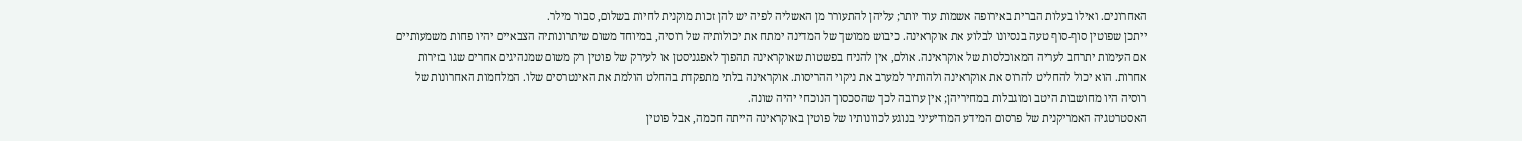האחרונים. ואילו בעלות הברית באירופה אשמות עוד יותר; עליהן להתעורר מן האשליה לפיה יש להן זכות מוקנית לחיות בשלום, סבור מילר.
ייתכן שפוטין סוף-סוף טעה בנסיונו לבלוע את אוקראינה. כיבוש ממושך של המדינה ימתח את יכולותיה של רוסיה, במיוחד משום שיתרונותיה הצבאיים יהיו פחות משמעותיים אם העימות יתרחב לעריה המאוכלסות של אוקראינה. אולם, אין להניח בפשטות שאוקראינה תהפוך לאפגניסטן או לעירק של פוטין רק משום שמנהיגים אחרים שגו בזירות אחרות. הוא יכול להחליט להרוס את אוקראינה ולהותיר למערב את ניקוי ההריסות. אוקראינה בלתי מתפקדת בהחלט הולמת את האינטרסים שלו. המלחמות האחרונות של רוסיה היו מחושבות היטב ומוגבלות במחיריהן; אין ערובה לכך שהסכסוך הנוכחי יהיה שונה.
האסטרטגיה האמריקנית של פרסום המידע המודיעיני בנוגע לכוונותיו של פוטין באוקראינה הייתה חכמה, אבל פוטין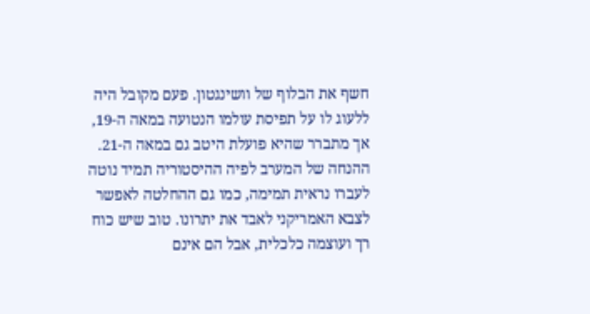חשף את הבלוף של וושינגטון. פעם מקובל היה ללעוג לו על תפיסת עולמו הנטועה במאה ה-19, אך מתברר שהיא פועלת היטב גם במאה ה-21. ההנחה של המערב לפיה ההיסטוריה תמיד נוטה לעברו נראית תמימה, כמו גם ההחלטה לאפשר לצבא האמריקני לאבד את יתרונו. טוב שיש כוח רך ועוצמה כלכלית, אבל הם אינם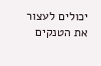יכולים לעצור את הטנקים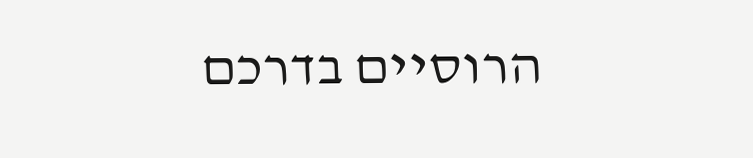הרוסיים בדרכם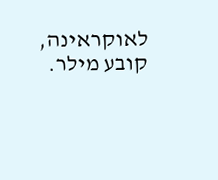לאוקראינה, קובע מילר.